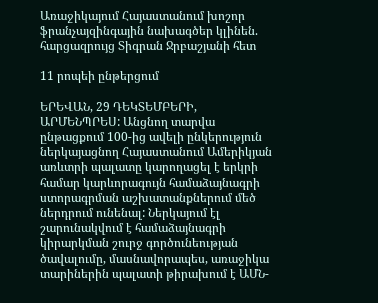Առաջիկայում Հայաստանում խոշոր ֆրանչայզինգային նախագծեր կլինեն. հարցազրույց Տիգրան Ջրբաշյանի հետ

11 րոպեի ընթերցում

ԵՐԵՎԱՆ, 29 ԴԵԿՏԵՄԲԵՐԻ, ԱՐՄԵՆՊՐԵՍ: Անցնող տարվա ընթացքում 100-ից ավելի ընկերություն ներկայացնող Հայաստանում Ամերիկյան առևտրի պալատը կարողացել է երկրի համար կարևորագույն համաձայնագրի ստորագրման աշխատանքներում մեծ ներդրում ունենալ: Ներկայում էլ շարունակվում է համաձայնագրի կիրարկման շուրջ գործունեության ծավալումը, մասնավորապես, առաջիկա տարիներին պալատի թիրախում է ԱՄՆ-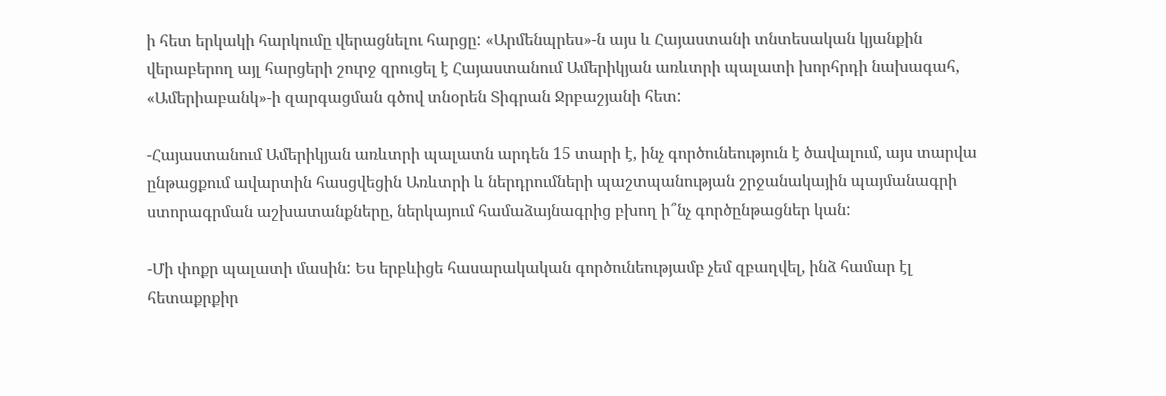ի հետ երկակի հարկումը վերացնելու հարցը: «Արմենպրես»-ն այս և Հայաստանի տնտեսական կյանքին վերաբերող այլ հարցերի շուրջ զրուցել է Հայաստանում Ամերիկյան առևտրի պալատի խորհրդի նախագահ, «Ամերիաբանկ»-ի զարգացման գծով տնօրեն Տիգրան Ջրբաշյանի հետ:

-Հայաստանում Ամերիկյան առևտրի պալատն արդեն 15 տարի է, ինչ գործունեություն է ծավալում, այս տարվա ընթացքում ավարտին հասցվեցին Առևտրի և ներդրումների պաշտպանության շրջանակային պայմանագրի ստորագրման աշխատանքները, ներկայում համաձայնագրից բխող ի՞նչ գործընթացներ կան:

-Մի փոքր պալատի մասին: Ես երբևիցե հասարակական գործունեությամբ չեմ զբաղվել, ինձ համար էլ հետաքրքիր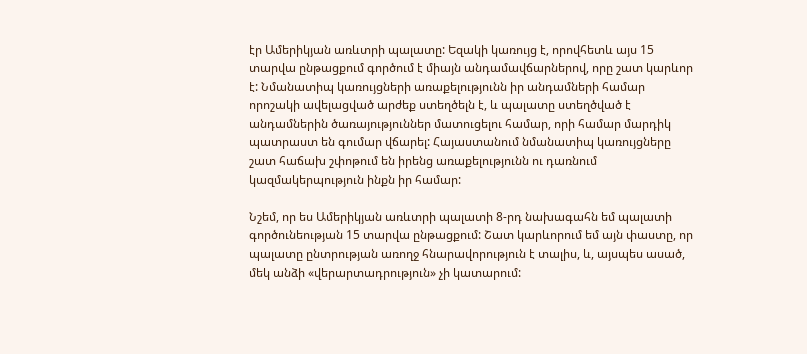էր Ամերիկյան առևտրի պալատը: Եզակի կառույց է, որովհետև այս 15 տարվա ընթացքում գործում է միայն անդամավճարներով, որը շատ կարևոր է: Նմանատիպ կառույցների առաքելությունն իր անդամների համար որոշակի ավելացված արժեք ստեղծելն է, և պալատը ստեղծված է անդամներին ծառայություններ մատուցելու համար, որի համար մարդիկ պատրաստ են գումար վճարել: Հայաստանում նմանատիպ կառույցները շատ հաճախ շփոթում են իրենց առաքելությունն ու դառնում կազմակերպություն ինքն իր համար:

Նշեմ, որ ես Ամերիկյան առևտրի պալատի 8-րդ նախագահն եմ պալատի գործունեության 15 տարվա ընթացքում: Շատ կարևորում եմ այն փաստը, որ պալատը ընտրության առողջ հնարավորություն է տալիս, և, այսպես ասած, մեկ անձի «վերարտադրություն» չի կատարում: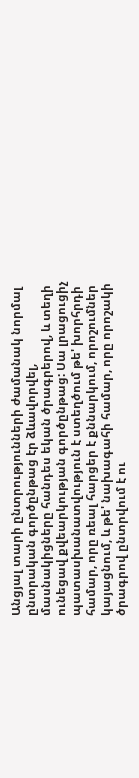Անցյալ տարի ընտրությունների ժամանակ նորմալ ընտրական գործընթաց էր ձևավորվել, մասնակիցները հանդես եկան ծրագրերով, և տեղի ունեցավ քվեարկության գործընթաց: Սա լրացուցիչ պատասխանատվություն է ստեղծում թե' խորհրդի համար, որը ռեալ հարցեր է քննարկում, որոշումներ կայացնում, և թե' նախագահի համար, որը որոշակի ծրագրով ընտրվում է ու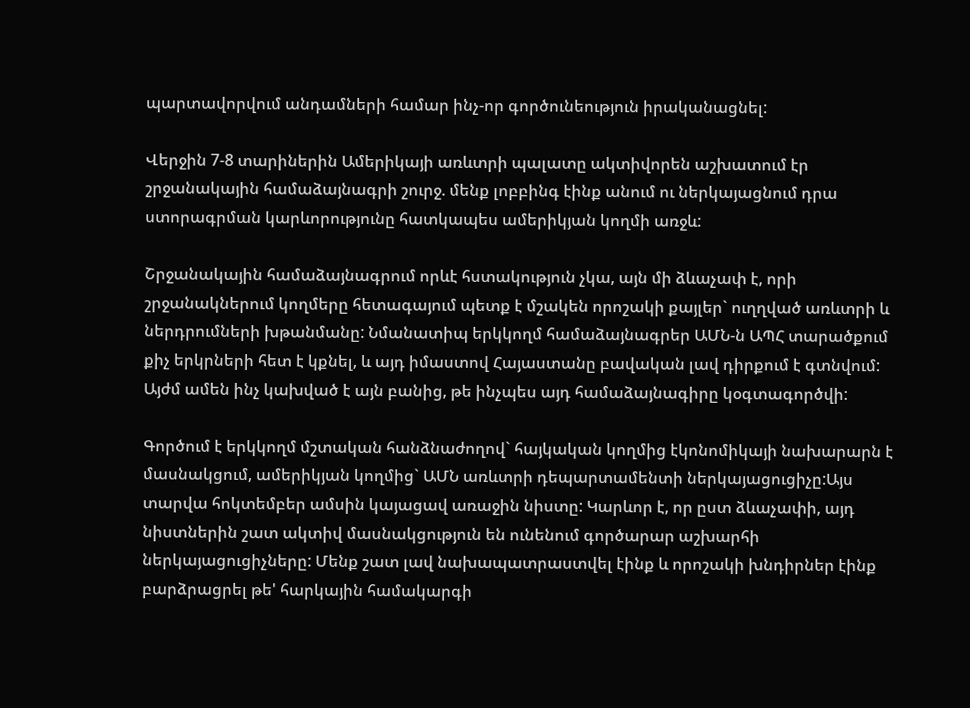պարտավորվում անդամների համար ինչ-որ գործունեություն իրականացնել:

Վերջին 7-8 տարիներին Ամերիկայի առևտրի պալատը ակտիվորեն աշխատում էր շրջանակային համաձայնագրի շուրջ. մենք լոբբինգ էինք անում ու ներկայացնում դրա ստորագրման կարևորությունը հատկապես ամերիկյան կողմի առջև:

Շրջանակային համաձայնագրում որևէ հստակություն չկա, այն մի ձևաչափ է, որի շրջանակներում կողմերը հետագայում պետք է մշակեն որոշակի քայլեր` ուղղված առևտրի և ներդրումների խթանմանը: Նմանատիպ երկկողմ համաձայնագրեր ԱՄՆ-ն ԱՊՀ տարածքում քիչ երկրների հետ է կքնել, և այդ իմաստով Հայաստանը բավական լավ դիրքում է գտնվում: Այժմ ամեն ինչ կախված է այն բանից, թե ինչպես այդ համաձայնագիրը կօգտագործվի:

Գործում է երկկողմ մշտական հանձնաժողով` հայկական կողմից էկոնոմիկայի նախարարն է մասնակցում, ամերիկյան կողմից` ԱՄՆ առևտրի դեպարտամենտի ներկայացուցիչը:Այս տարվա հոկտեմբեր ամսին կայացավ առաջին նիստը: Կարևոր է, որ ըստ ձևաչափի, այդ նիստներին շատ ակտիվ մասնակցություն են ունենում գործարար աշխարհի ներկայացուցիչները: Մենք շատ լավ նախապատրաստվել էինք և որոշակի խնդիրներ էինք բարձրացրել թե' հարկային համակարգի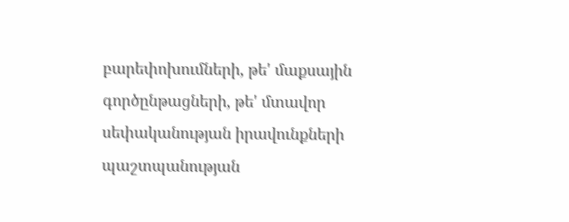բարեփոխումների, թե' մաքսային գործընթացների, թե' մտավոր սեփականության իրավունքների պաշտպանության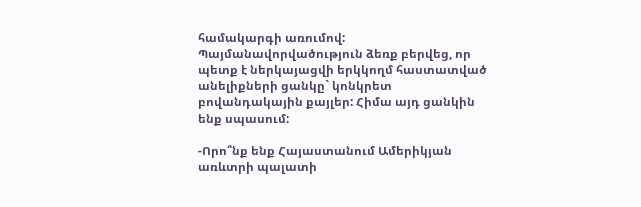համակարգի առումով: Պայմանավորվածություն ձեռք բերվեց, որ պետք է ներկայացվի երկկողմ հաստատված անելիքների ցանկը` կոնկրետ բովանդակային քայլեր: Հիմա այդ ցանկին ենք սպասում:

-Որո՞նք ենք Հայաստանում Ամերիկյան առևտրի պալատի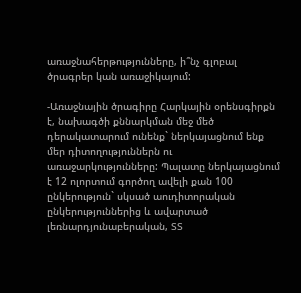առաջնահերթությունները, ի՞նչ գլոբալ ծրագրեր կան առաջիկայում:

-Առաջնային ծրագիրը Հարկային օրենսգիրքն է, նախագծի քննարկման մեջ մեծ դերակատարում ունենք` ներկայացնում ենք մեր դիտողություններն ու առաջարկությունները: Պալատը ներկայացնում է 12 ոլորտում գործող ավելի քան 100 ընկերություն` սկսած աուդիտորական ընկերություններից և ավարտած լեռնարդյունաբերական, ՏՏ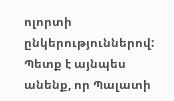ոլորտի ընկերություններով: Պետք է այնպես անենք, որ Պալատի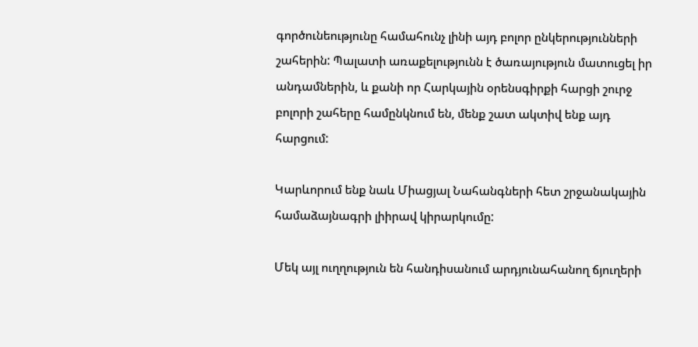գործունեությունը համահունչ լինի այդ բոլոր ընկերությունների շահերին: Պալատի առաքելությունն է ծառայություն մատուցել իր անդամներին, և քանի որ Հարկային օրենսգիրքի հարցի շուրջ բոլորի շահերը համընկնում են, մենք շատ ակտիվ ենք այդ հարցում:

Կարևորում ենք նաև Միացյալ Նահանգների հետ շրջանակային համաձայնագրի լիիրավ կիրարկումը:

Մեկ այլ ուղղություն են հանդիսանում արդյունահանող ճյուղերի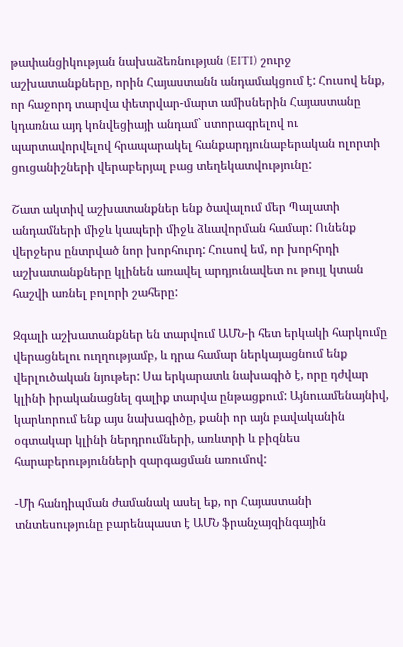թափանցիկության նախաձեռնության (EITI) շուրջ աշխատանքները, որին Հայաստանն անդամակցում է: Հուսով ենք, որ հաջորդ տարվա փետրվար-մարտ ամիսներին Հայաստանը կդառնա այդ կոնվեցիայի անդամ` ստորագրելով ու պարտավորվելով հրապարակել հանքարդյունաբերական ոլորտի ցուցանիշների վերաբերյալ բաց տեղեկատվությունը:

Շատ ակտիվ աշխատանքներ ենք ծավալում մեր Պալատի անդամների միջև կապերի միջև ձևավորման համար: Ունենք վերջերս ընտրված նոր խորհուրդ: Հուսով եմ, որ խորհրդի աշխատանքները կլինեն առավել արդյունավետ ու թույլ կտան հաշվի առնել բոլորի շահերը:

Զգալի աշխատանքներ են տարվում ԱՄՆ-ի հետ երկակի հարկումը վերացնելու ուղղությամբ, և դրա համար ներկայացնում ենք վերլուծական նյութեր: Սա երկարատև նախագիծ է, որը դժվար կլինի իրականացնել գալիք տարվա ընթացքում: Այնուամենայնիվ, կարևորում ենք այս նախագիծը, քանի որ այն բավականին օգտակար կլինի ներդրումների, առևտրի և բիզնես հարաբերությունների զարգացման առումով:

-Մի հանդիպման ժամանակ ասել եք, որ Հայաստանի տնտեսությունը բարենպաստ է ԱՄՆ ֆրանչայզինգային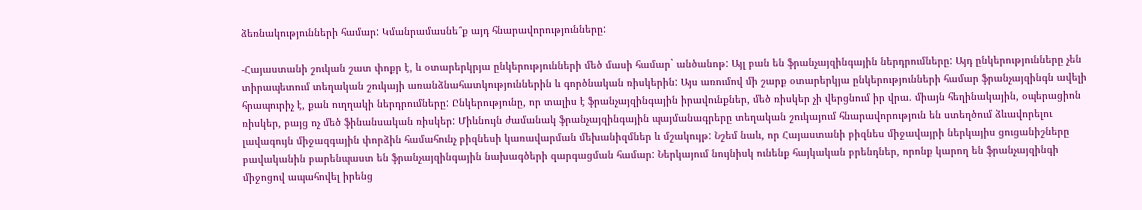ձեռնակությունների համար: Կմանրամասնե՞ք այդ հնարավորությունները:

-Հայաստանի շուկան շատ փոքր է, և օտարերկրյա ընկերությունների մեծ մասի համար` անծանոթ: Այլ բան են ֆրանչայզինգային ներդրումները: Այդ ընկերությունները չեն տիրապետում տեղական շուկայի առանձնահատկություններին և գործնական ռիսկերին: Այս առումով մի շարք օտարերկյա ընկերությունների համար ֆրանչայզինգն ավելի հրապուրիչ է, քան ուղղակի ներդրումները: Ընկերությունը, որ տալիս է ֆրանչայզինգային իրավունքներ, մեծ ռիսկեր չի վերցնում իր վրա. միայն հեղինակային, օպերացիոն ռիսկեր, բայց ոչ մեծ ֆինանսական ռիսկեր: Միևնույն ժամանակ ֆրանչայզինգային պայմանագրերը տեղական շուկայում հնարավորություն են ստեղծում ձևավորելու լավագույն միջազգային փորձին համահունչ բիզնեսի կառավարման մեխանիզմներ և մշակույթ: Նշեմ նաև, որ Հայաստանի բիզնես միջավայրի ներկայիս ցուցանիշները բավականին բարենպաստ են ֆրանչայզինգային նախագծերի զարգացման համար: Ներկայում նույնիսկ ունենք հայկական բրենդներ, որոնք կարող են ֆրանչայզինգի միջոցով ապահովել իրենց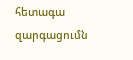հետագա զարգացումն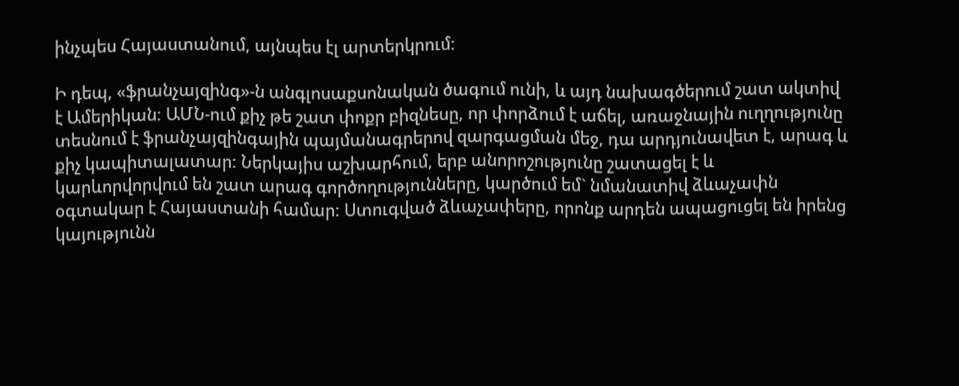ինչպես Հայաստանում, այնպես էլ արտերկրում:

Ի դեպ, «ֆրանչայզինգ»-ն անգլոսաքսոնական ծագում ունի, և այդ նախագծերում շատ ակտիվ է Ամերիկան: ԱՄՆ-ում քիչ թե շատ փոքր բիզնեսը, որ փորձում է աճել, առաջնային ուղղությունը տեսնում է ֆրանչայզինգային պայմանագրերով զարգացման մեջ, դա արդյունավետ է, արագ և քիչ կապիտալատար: Ներկայիս աշխարհում, երբ անորոշությունը շատացել է և կարևորվորվում են շատ արագ գործողությունները, կարծում եմ` նմանատիվ ձևաչափն օգտակար է Հայաստանի համար: Ստուգված ձևաչափերը, որոնք արդեն ապացուցել են իրենց կայությունն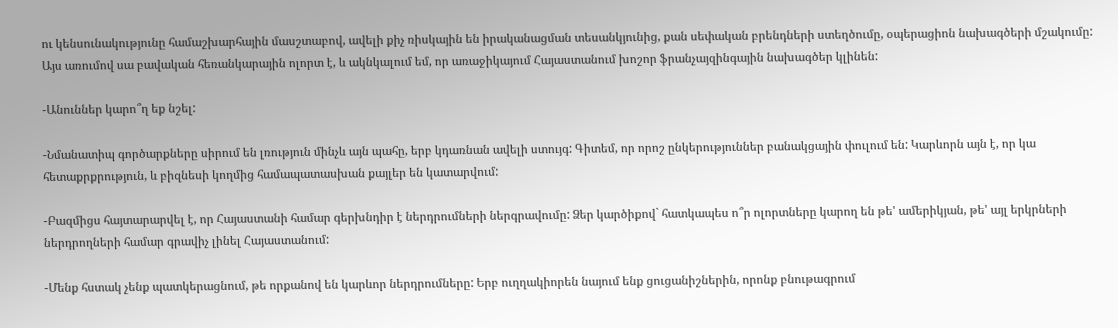ու կենսունակությունը համաշխարհային մասշտաբով, ավելի քիչ ռիսկային են իրականացման տեսանկյունից, քան սեփական բրենդների ստեղծումը, օպերացիոն նախագծերի մշակումը: Այս առումով սա բավական հեռանկարային ոլորտ է, և ակնկալում եմ, որ առաջիկայում Հայաստանում խոշոր ֆրանչայզինգային նախագծեր կլինեն:

-Անուններ կարո՞ղ եք նշել:

-Նմանատիպ գործարքները սիրում են լռություն մինչև այն պահը, երբ կդառնան ավելի ստույգ: Գիտեմ, որ որոշ ընկերություններ բանակցային փուլում են: Կարևորն այն է, որ կա հետաքրքրություն, և բիզնեսի կողմից համապատասխան քայլեր են կատարվում:

-Բազմիցս հայտարարվել է, որ Հայաստանի համար գերխնդիր է ներդրումների ներգրավումը: Ձեր կարծիքով` հատկապես ո՞ր ոլորտները կարող են թե' ամերիկյան, թե' այլ երկրների ներդրողների համար գրավիչ լինել Հայաստանում:

-Մենք հստակ չենք պատկերացնում, թե որքանով են կարևոր ներդրումները: Երբ ուղղակիորեն նայում ենք ցուցանիշներին, որոնք բնութագրում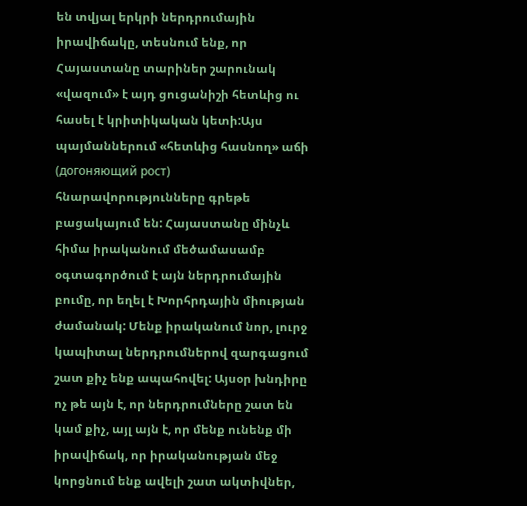են տվյալ երկրի ներդրումային իրավիճակը, տեսնում ենք, որ Հայաստանը տարիներ շարունակ «վազում» է այդ ցուցանիշի հետևից ու հասել է կրիտիկական կետի:Այս պայմաններում «հետևից հասնող» աճի (догоняющий рост) հնարավորությունները գրեթե բացակայում են: Հայաստանը մինչև հիմա իրականում մեծամասամբ օգտագործում է այն ներդրումային բումը, որ եղել է Խորհրդային միության ժամանակ: Մենք իրականում նոր, լուրջ կապիտալ ներդրումներով զարգացում շատ քիչ ենք ապահովել: Այսօր խնդիրը ոչ թե այն է, որ ներդրումները շատ են կամ քիչ, այլ այն է, որ մենք ունենք մի իրավիճակ, որ իրականության մեջ կորցնում ենք ավելի շատ ակտիվներ,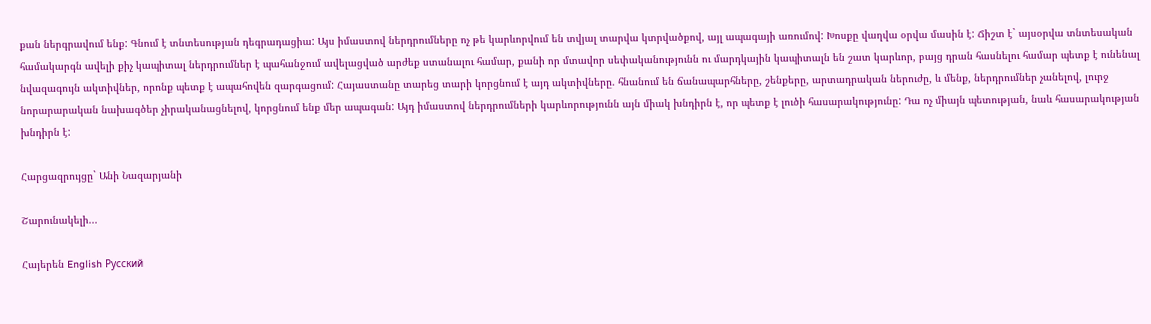քան ներգրավում ենք: Գնում է տնտեսության դեգրադացիա: Այս իմաստով ներդրումները ոչ թե կարևորվում են տվյալ տարվա կտրվածքով, այլ ապագայի առումով: Խոսքը վաղվա օրվա մասին է: Ճիշտ է` այսօրվա տնտեսական համակարգն ավելի քիչ կապիտալ ներդրումներ է պահանջում ավելացված արժեք ստանալու համար, քանի որ մտավոր սեփականությունն ու մարդկային կապիտալն են շատ կարևոր, բայց դրան հասնելու համար պետք է ունենալ նվազագույն ակտիվներ, որոնք պետք է ապահովեն զարգացում: Հայաստանը տարեց տարի կորցնում է այդ ակտիվները. հնանում են ճանապարհները, շենքերը, արտադրական ներուժը, և մենք, ներդրումներ չանելով, լուրջ նորարարական նախագծեր չիրականացնելով, կորցնում ենք մեր ապագան: Այդ իմաստով ներդրումների կարևորությունն այն միակ խնդիրն է, որ պետք է լուծի հասարակությունը: Դա ոչ միայն պետության, նաև հասարակության խնդիրն է:

Հարցազրույցը` Անի Նազարյանի

Շարունակելի...

Հայերեն English Русский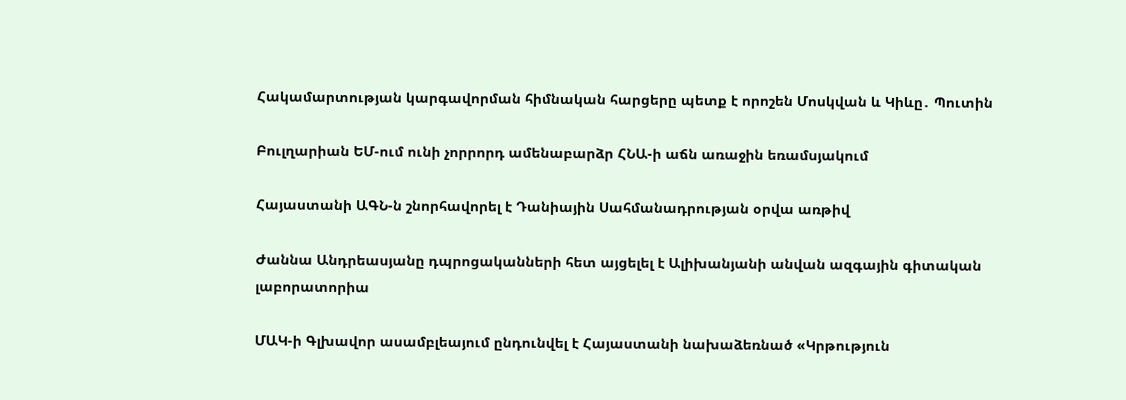Հակամարտության կարգավորման հիմնական հարցերը պետք է որոշեն Մոսկվան և Կիևը․ Պուտին

Բուլղարիան ԵՄ-ում ունի չորրորդ ամենաբարձր ՀՆԱ-ի աճն առաջին եռամսյակում

Հայաստանի ԱԳՆ-ն շնորհավորել է Դանիային Սահմանադրության օրվա առթիվ

Ժաննա Անդրեասյանը դպրոցականների հետ այցելել է Ալիխանյանի անվան ազգային գիտական լաբորատորիա

ՄԱԿ-ի Գլխավոր ասամբլեայում ընդունվել է Հայաստանի նախաձեռնած «Կրթություն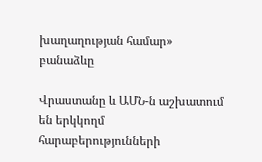խաղաղության համար» բանաձևը

Վրաստանը և ԱՄՆ-ն աշխատում են երկկողմ հարաբերությունների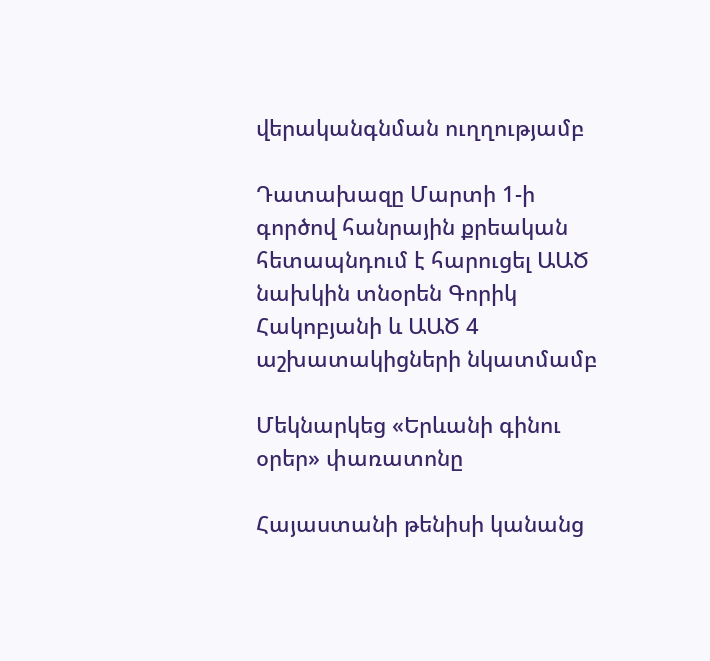վերականգնման ուղղությամբ

Դատախազը Մարտի 1-ի գործով հանրային քրեական հետապնդում է հարուցել ԱԱԾ նախկին տնօրեն Գորիկ Հակոբյանի և ԱԱԾ 4 աշխատակիցների նկատմամբ

Մեկնարկեց «Երևանի գինու օրեր» փառատոնը

Հայաստանի թենիսի կանանց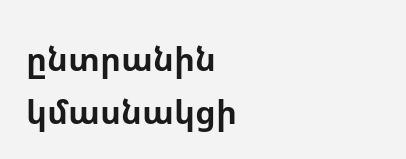ընտրանին կմասնակցի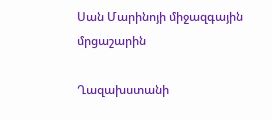Սան Մարինոյի միջազգային մրցաշարին

Ղազախստանի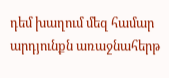դեմ խաղում մեզ համար արդյունքն առաջնահերթ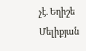չէ. Եղիշե Մելիքյան